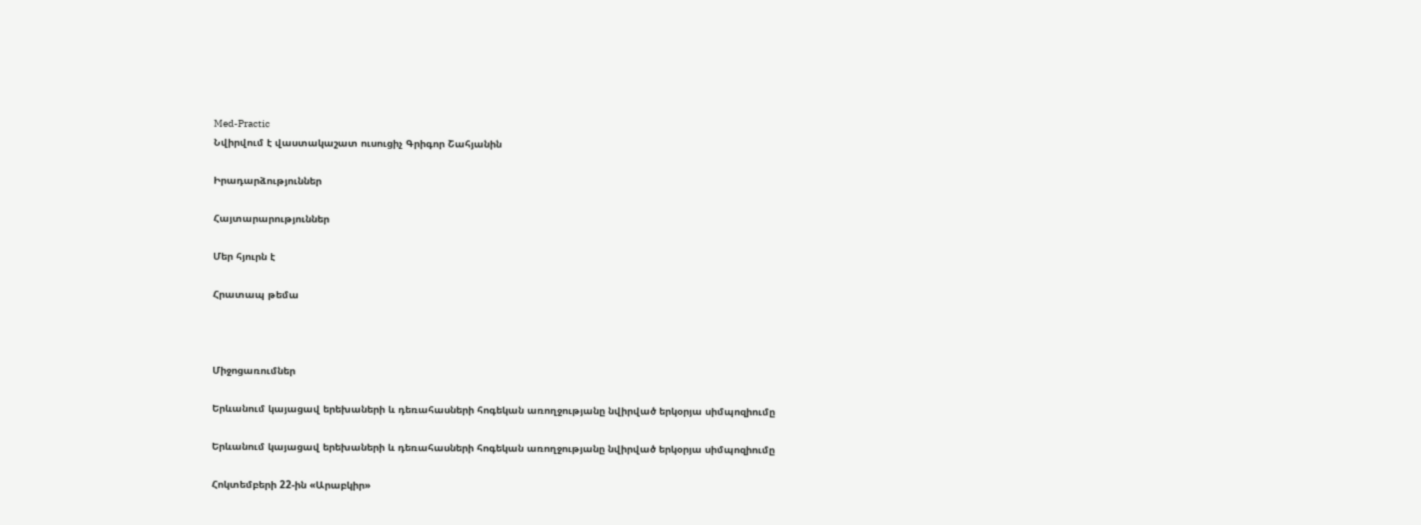Med-Practic
Նվիրվում է վաստակաշատ ուսուցիչ Գրիգոր Շահյանին

Իրադարձություններ

Հայտարարություններ

Մեր հյուրն է

Հրատապ թեմա



Միջոցառումներ

Երևանում կայացավ երեխաների և դեռահասների հոգեկան առողջությանը նվիրված երկօրյա սիմպոզիումը

Երևանում կայացավ երեխաների և դեռահասների հոգեկան առողջությանը նվիրված երկօրյա սիմպոզիումը

Հոկտեմբերի 22-ին «Արաբկիր»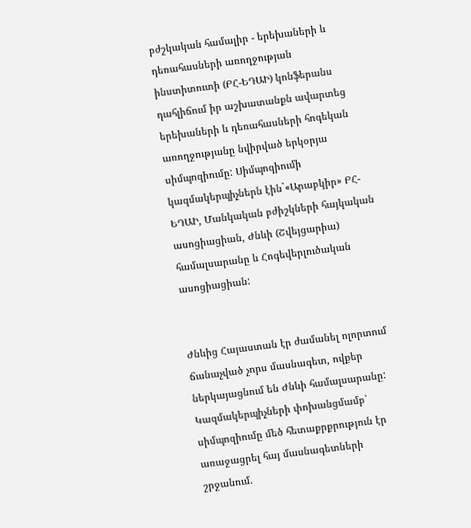բժշկական համալիր - երեխաների և դեռահասների առողջության ինստիտուտի (ԲՀ-ԵԴԱԻ) կոնֆերանս դահլիճում իր աշխատանքն ավարտեց երեխաների և դեռահասների հոգեկան առողջությանը նվիրված երկօրյա սիմպոզիումը: Սիմպոզիումի կազմակերպիչներն էին`«Արաբկիր» ԲՀ-ԵԴԱԻ, Մանկական բժիշկների հայկական ասոցիացիան, Ժնևի (Շվեյցարիա) համալսարանը և Հոգեվերլուծական ասոցիացիան:


Ժնևից Հայաստան էր ժամանել ոլորտում ճանաչված չորս մասնագետ, ովքեր ներկայացնում են Ժնևի համալսարանը: Կազմակերպիչների փոխանցմամբ՝ սիմպոզիումը մեծ հետաքրքրություն էր առաջացրել հայ մասնագետների շրջանում.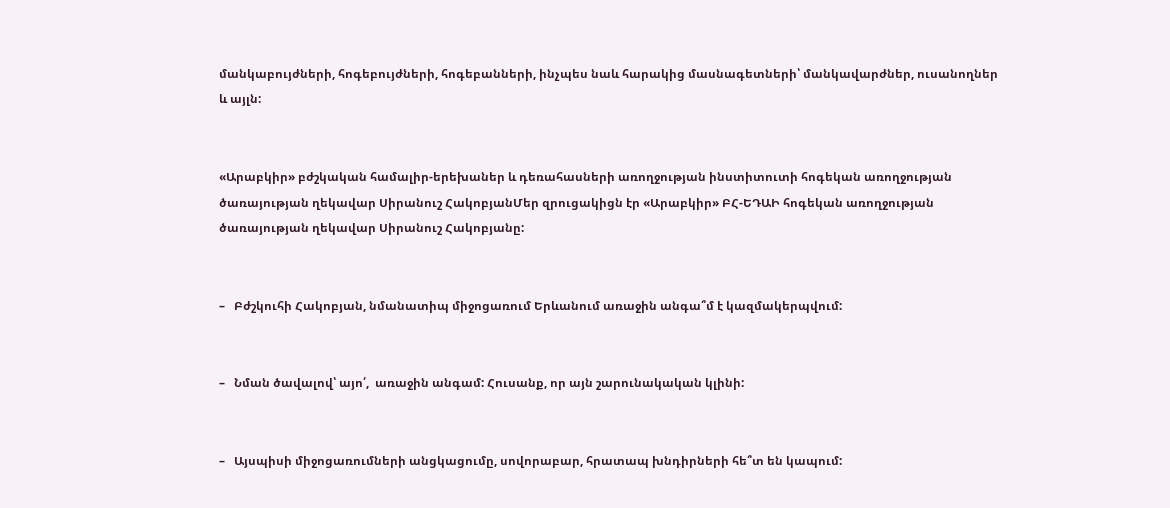մանկաբույժների, հոգեբույժների, հոգեբանների, ինչպես նաև հարակից մասնագետների՝ մանկավարժներ, ուսանողներ և այլն:


«Արաբկիր» բժշկական համալիր-երեխաներ և դեռահասների առողջության ինստիտուտի հոգեկան առողջության ծառայության ղեկավար Սիրանուշ ՀակոբյանՄեր զրուցակիցն էր «Արաբկիր» ԲՀ-ԵԴԱԻ հոգեկան առողջության ծառայության ղեկավար Սիրանուշ Հակոբյանը:


–   Բժշկուհի Հակոբյան, նմանատիպ միջոցառում Երևանում առաջին անգա՞մ է կազմակերպվում:


–   Նման ծավալով՝ այո՛,  առաջին անգամ: Հուսանք, որ այն շարունակական կլինի:


–   Այսպիսի միջոցառումների անցկացումը, սովորաբար, հրատապ խնդիրների հե՞տ են կապում: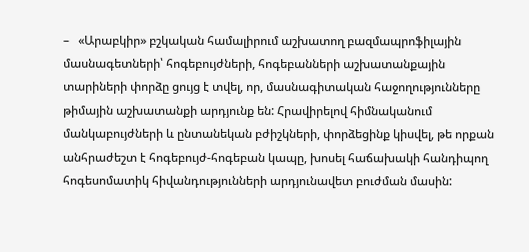–   «Արաբկիր» բշկական համալիրում աշխատող բազմապրոֆիլային մասնագետների՝ հոգեբույժների, հոգեբանների աշխատանքային տարիների փորձը ցույց է տվել, որ, մասնագիտական հաջողությունները թիմային աշխատանքի արդյունք են: Հրավիրելով հիմնականում մանկաբույժների և ընտանեկան բժիշկների, փորձեցինք կիսվել, թե որքան անհրաժեշտ է հոգեբույժ-հոգեբան կապը, խոսել հաճախակի հանդիպող հոգեսոմատիկ հիվանդությունների արդյունավետ բուժման մասին: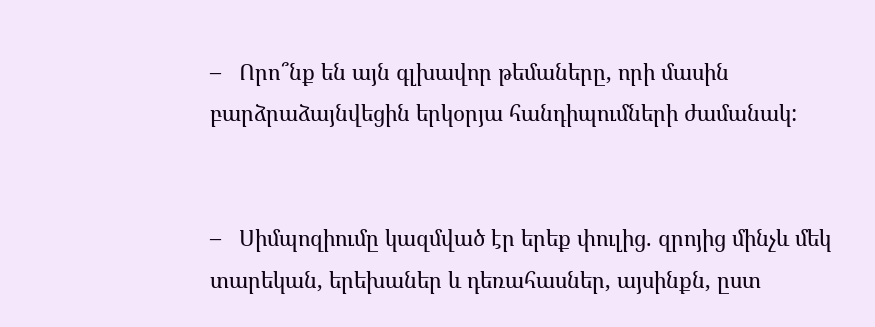–   Որո՞նք են այն գլխավոր թեմաները, որի մասին բարձրաձայնվեցին երկօրյա հանդիպումների ժամանակ:


–   Սիմպոզիումը կազմված էր երեք փուլից. զրոյից մինչև մեկ տարեկան, երեխաներ և դեռահասներ, այսինքն, ըստ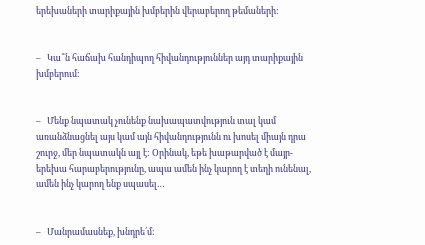երեխաների տարիքային խմբերին վերաբերող թեմաների:


–   Կա՞ն հաճախ հանդիպող հիվանդություններ այդ տարիքային խմբերում:


–   Մենք նպատակ չունենք նախապատվություն տալ կամ առանձնացնել այս կամ այն հիվանդությունն ու խոսել միայն դրա շուրջ, մեր նպատակն այլ է: Օրինակ, եթե խաթարված է մայր-երեխա հարաբերությունը, ապա ամեն ինչ կարող է տեղի ունենալ, ամեն ինչ կարող ենք սպասել…


–   Մանրամասնեք, խնդրե՛մ: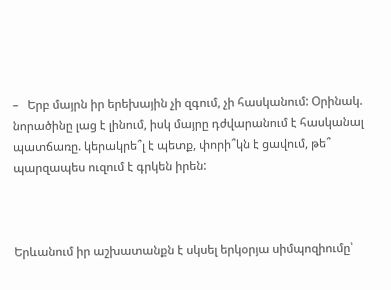–   Երբ մայրն իր երեխային չի զգում, չի հասկանում: Օրինակ. նորածինը լաց է լինում, իսկ մայրը դժվարանում է հասկանալ պատճառը. կերակրե՞լ է պետք, փորի՞կն է ցավում, թե՞ պարզապես ուզում է գրկեն իրեն:



Երևանում իր աշխատանքն է սկսել երկօրյա սիմպոզիումը՝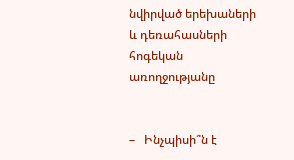նվիրված երեխաների և դեռահասների հոգեկան առողջությանը


–   Ինչպիսի՞ն է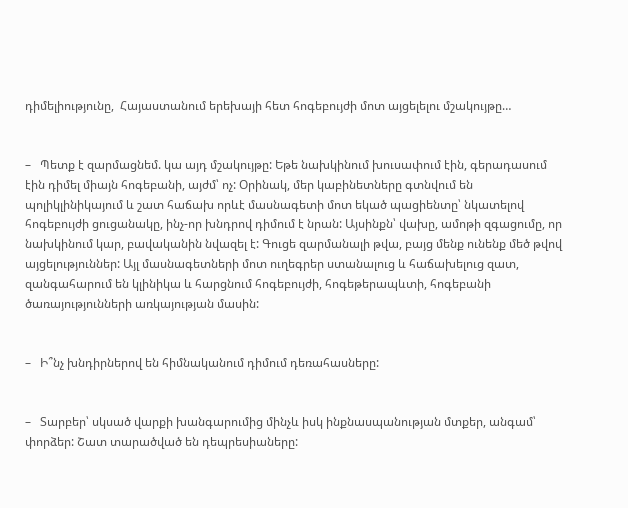դիմելիությունը,  Հայաստանում երեխայի հետ հոգեբույժի մոտ այցելելու մշակույթը…


–   Պետք է զարմացնեմ. կա այդ մշակույթը: Եթե նախկինում խուսափում էին, գերադասում էին դիմել միայն հոգեբանի, այժմ՝ ոչ: Օրինակ, մեր կաբինետները գտնվում են պոլիկլինիկայում և շատ հաճախ որևէ մասնագետի մոտ եկած պացիենտը՝ նկատելով հոգեբույժի ցուցանակը, ինչ-որ խնդրով դիմում է նրան: Այսինքն՝ վախը, ամոթի զգացումը, որ նախկինում կար, բավականին նվազել է: Գուցե զարմանալի թվա, բայց մենք ունենք մեծ թվով այցելություններ: Այլ մասնագետների մոտ ուղեգրեր ստանալուց և հաճախելուց զատ, զանգահարում են կլինիկա և հարցնում հոգեբույժի, հոգեթերապևտի, հոգեբանի ծառայությունների առկայության մասին:


–   Ի՞նչ խնդիրներով են հիմնականում դիմում դեռահասները:


–   Տարբեր՝ սկսած վարքի խանգարումից մինչև իսկ ինքնասպանության մտքեր, անգամ՝ փորձեր: Շատ տարածված են դեպրեսիաները: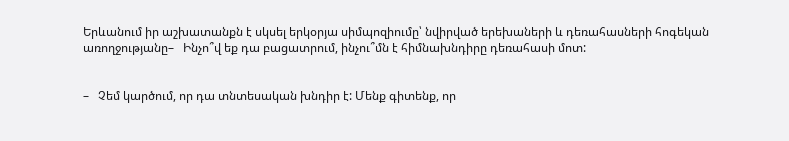Երևանում իր աշխատանքն է սկսել երկօրյա սիմպոզիումը՝ նվիրված երեխաների և դեռահասների հոգեկան առողջությանը–   Ինչո՞վ եք դա բացատրում, ինչու՞մն է հիմնախնդիրը դեռահասի մոտ:


–   Չեմ կարծում, որ դա տնտեսական խնդիր է: Մենք գիտենք, որ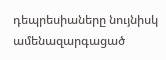դեպրեսիաները նույնիսկ ամենազարգացած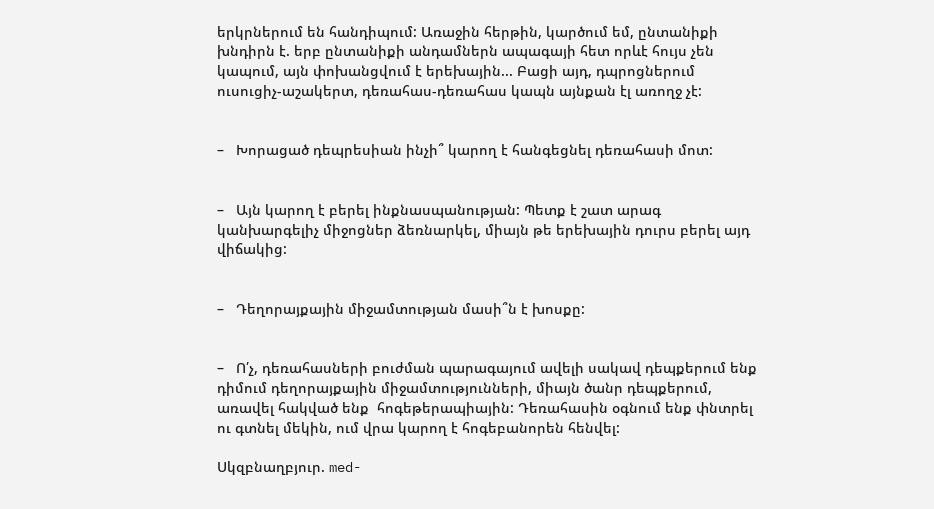երկրներում են հանդիպում: Առաջին հերթին, կարծում եմ, ընտանիքի խնդիրն է. երբ ընտանիքի անդամներն ապագայի հետ որևէ հույս չեն կապում, այն փոխանցվում է երեխային... Բացի այդ, դպրոցներում ուսուցիչ-աշակերտ, դեռահաս-դեռահաս կապն այնքան էլ առողջ չէ:


–   Խորացած դեպրեսիան ինչի՞ կարող է հանգեցնել դեռահասի մոտ:


–   Այն կարող է բերել ինքնասպանության: Պետք է շատ արագ կանխարգելիչ միջոցներ ձեռնարկել, միայն թե երեխային դուրս բերել այդ վիճակից:


–   Դեղորայքային միջամտության մասի՞ն է խոսքը:


–   Ո՛չ, դեռահասների բուժման պարագայում ավելի սակավ դեպքերում ենք դիմում դեղորայքային միջամտությունների, միայն ծանր դեպքերում, առավել հակված ենք  հոգեթերապիային: Դեռահասին օգնում ենք փնտրել ու գտնել մեկին, ում վրա կարող է հոգեբանորեն հենվել:

Սկզբնաղբյուր. med-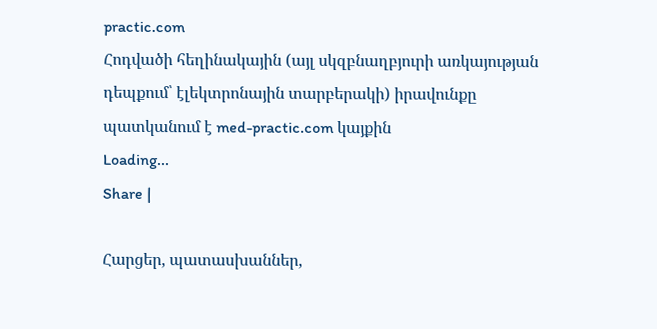practic.com
Հոդվածի հեղինակային (այլ սկզբնաղբյուրի առկայության դեպքում՝ էլեկտրոնային տարբերակի) իրավունքը պատկանում է med-practic.com կայքին
Loading...
Share |

Հարցեր, պատասխաններ,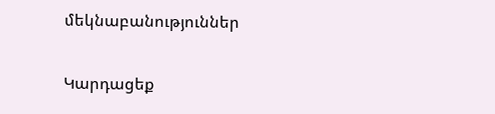մեկնաբանություններ

Կարդացեք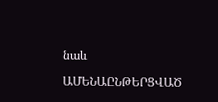նաև

ԱՄԵՆԱԸՆԹԵՐՑՎԱԾ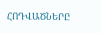ՀՈԴՎԱԾՆԵՐԸ